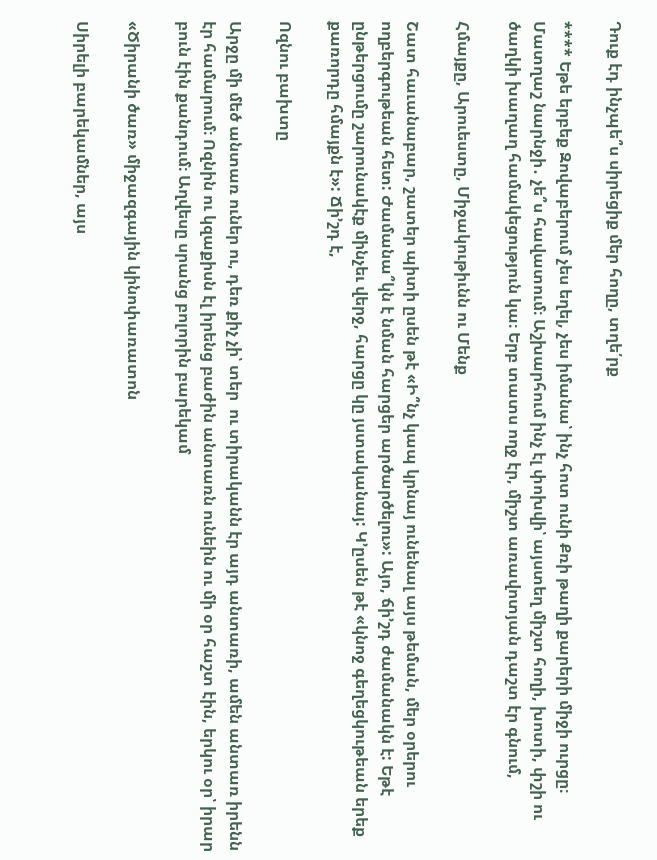Դուք էդ ինչպե՞ս սիրեցիք մեր հողը, տղե՛րք

**** Եթե երբեք Զովաբերում չես եղել, չես իմանա՝ ինչ հոտ ունի Քռի թաղի քարերի միջի ուրցը։ Մատղաշ նարնջի․ չե՞ս հավատում։ Աշխարհում ինչ էլ փոխվի՝ այստեղ միշտ հողի, խոտի, փշի ու ծաղկի խաղաղ համակեցություն կա։ Երբ տատս ողջ էր, միշտ առավոտյան դաշտ էր գնում,

Հմայքը, Արուեստը, Միջակութիւնն ու Մենք

Շատ հաւանաբար, շատեր պիտի ըսեն թէ «Ի՞նչ կապ կրնայ ունենալ այս թեման, մեր օրերու ողբերգութեան հետ: Ժամանա՞կն է նման հարցեր արծարծելու»: Այո, ճի’շդ ժամանակն է: Եթէ ընթերցումը շարունակէք մինչեւ վերջ, հարցը կը յստականայ: Կ’ըսեն թէ «կնոջ գեղեցկութեան երեք քառորդը հմայքն է»: Ճի’շդ է,

Ոզնու բախտը

Արջը մի մեծ անտառ ուներ ու, դեռ քիչ չի՝ տեր  ու տիրականն էր այդ անտառի, ամեն անտառ իրենն էր համարում։ Ոզնին ու կզաքիսն էլ իրենց բաժին անտառն ունեին ու մի օր հաշտ էին, երկու օր՝ իրար բուն էին քանդում։ Աղվեսը սրանց բոլորին բարեկամ

«Ծիրանի ծառ» միջազգային կինոփառատոն

Սիրելի բարեկամներ, այս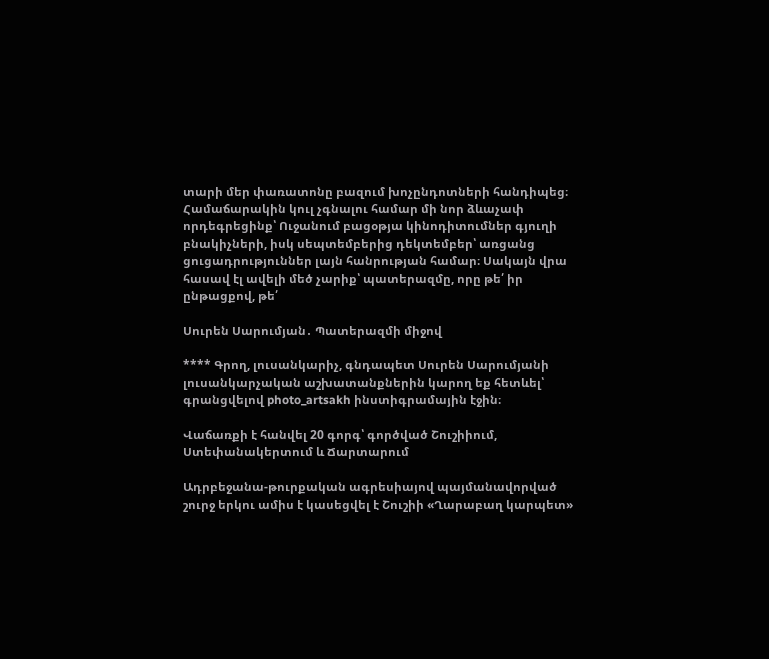տարի մեր փառատոնը բազում խոչընդոտների հանդիպեց։ Համաճարակին կուլ չգնալու համար մի նոր ձևաչափ որդեգրեցինք՝ Ուջանում բացօթյա կինոդիտումներ գյուղի բնակիչների, իսկ սեպտեմբերից դեկտեմբեր՝ առցանց ցուցադրություններ լայն հանրության համար։ Սակայն վրա հասավ էլ ավելի մեծ չարիք՝ պատերազմը, որը թե՛ իր ընթացքով, թե՛

Սուրեն Սարումյան․ Պատերազմի միջով

**** Գրող, լուսանկարիչ, գնդապետ Սուրեն Սարումյանի լուսանկարչական աշխատանքներին կարող եք հետևել՝ գրանցվելով photo_artsakh ինստիգրամային էջին։

Վաճառքի է հանվել 20 գորգ՝ գործված Շուշիիում, Ստեփանակերտում և Ճարտարում

Ադրբեջանա-թուրքական ագրեսիայով պայմանավորված շուրջ երկու ամիս է կասեցվել է Շուշիի «Ղարաբաղ կարպետ»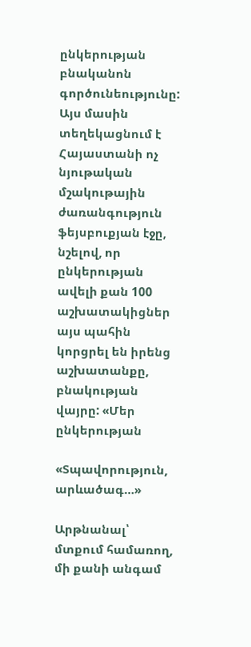ընկերության բնականոն գործունեությունը: Այս մասին տեղեկացնում է Հայաստանի ոչ նյութական մշակութային ժառանգություն ֆեյսբուքյան էջը, նշելով, որ ընկերության ավելի քան 100 աշխատակիցներ այս պահին կորցրել են իրենց աշխատանքը, բնակության վայրը: «Մեր ընկերության

«Տպավորություն, արևածագ…»

Արթնանալ՝ մտքում համառող, մի քանի անգամ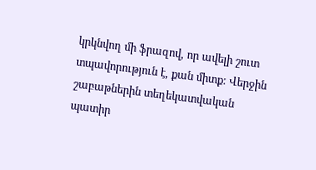կրկնվող մի ֆրազով, որ ավելի շուտ տպավորություն է, քան միտք: Վերջին շաբաթներին տեղեկատվական պատիր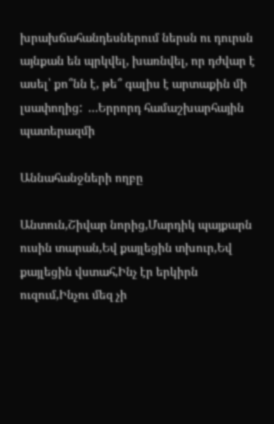խրախճահանդեսներում ներսն ու դուրսն այնքան են պրկվել, խառնվել, որ դժվար է ասել՝ քո՞նն է, թե՞ գալիս է արտաքին մի լսափողից:  …Երրորդ համաշխարհային պատերազմի

Աննահանջների ողբը

Անտուն,Շիվար նորից,Մարդիկ պայքարն ուսին տարան,Եվ քայլեցին տխուր,Եվ քայլեցին վստահ,Ինչ էր երկիրն ուզում,Ինչու մեզ չի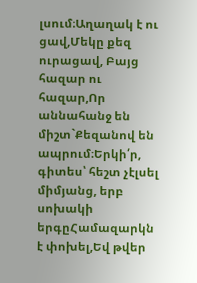լսում։Աղաղակ է ու ցավ,Մեկը քեզ ուրացավ, Բայց հազար ու հազար,Որ աննահանջ են միշտ`Քեզանով են ապրում։Երկի՛ր, գիտես՝ հեշտ չէլսել միմյանց, երբ սոխակի երգըՀամազարկն է փոխել,Եվ թվեր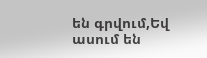են գրվում,Եվ ասում են